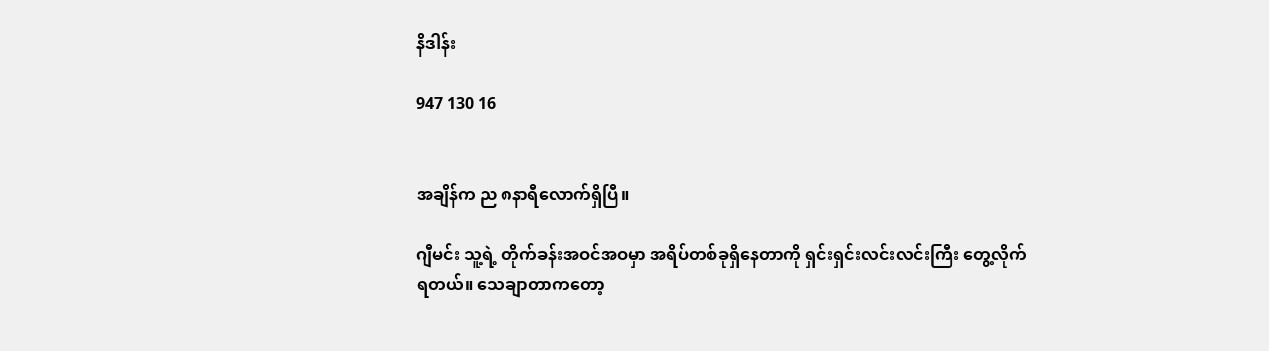နိဒါန်း

947 130 16


အချိန်က ည ၈နာရီလောက်ရှိပြီ။

ဂျီမင်း သူ့ရဲ့ တိုက်ခန်းအဝင်အဝမှာ အရိပ်တစ်ခုရှိနေတာကို ရှင်းရှင်းလင်းလင်းကြီး တွေ့လိုက်ရတယ်။ သေချာတာကတော့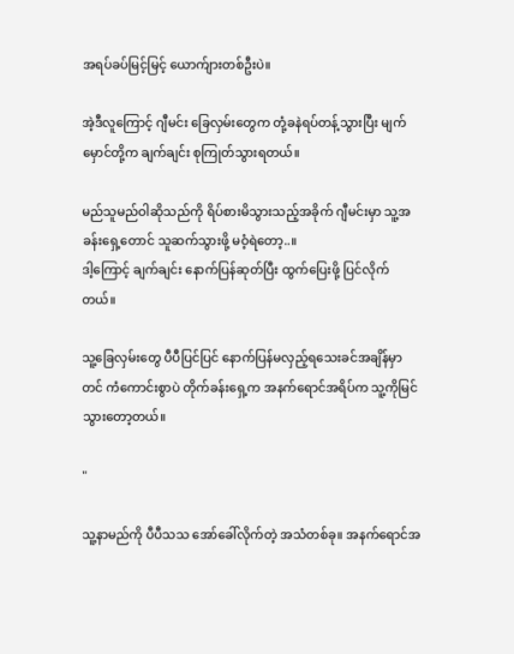အရပ်ခပ်မြင့်မြင့် ယောက်ျားတစ်ဦးပဲ။

အဲ့ဒီလူကြောင့် ဂျီမင်း ခြေလှမ်းတွေက တုံ့ခနဲရပ်တန့်သွားပြီး မျက်မှောင်တို့က ချက်ချင်း စုကြုတ်သွားရတယ်။

မည်သူမည်ဝါဆိုသည်ကို ရိပ်စားမိသွားသည့်အခိုက် ဂျီမင်းမှာ သူ့အခန်းရှေ့တောင် သူဆက်သွားဖို့ မဝံ့ရဲတော့..။
ဒါ့ကြောင့် ချက်ချင်း နောက်ပြန်ဆုတ်ပြီး ထွက်ပြေးဖို့ ပြင်လိုက်တယ်။

သူ့ခြေလှမ်းတွေ ပီပီပြင်ပြင် နောက်ပြန်မလှည့်ရသေးခင်အချိန်မှာတင် ကံကောင်းစွာပဲ တိုက်ခန်းရှေ့က အနက်ရောင်အရိပ်က သူ့ကိုမြင်သွားတော့တယ်။

"

သူ့နာမည်ကို ပီပီသသ အော်ခေါ်လိုက်တဲ့ အသံတစ်ခု။ အနက်ရောင်အ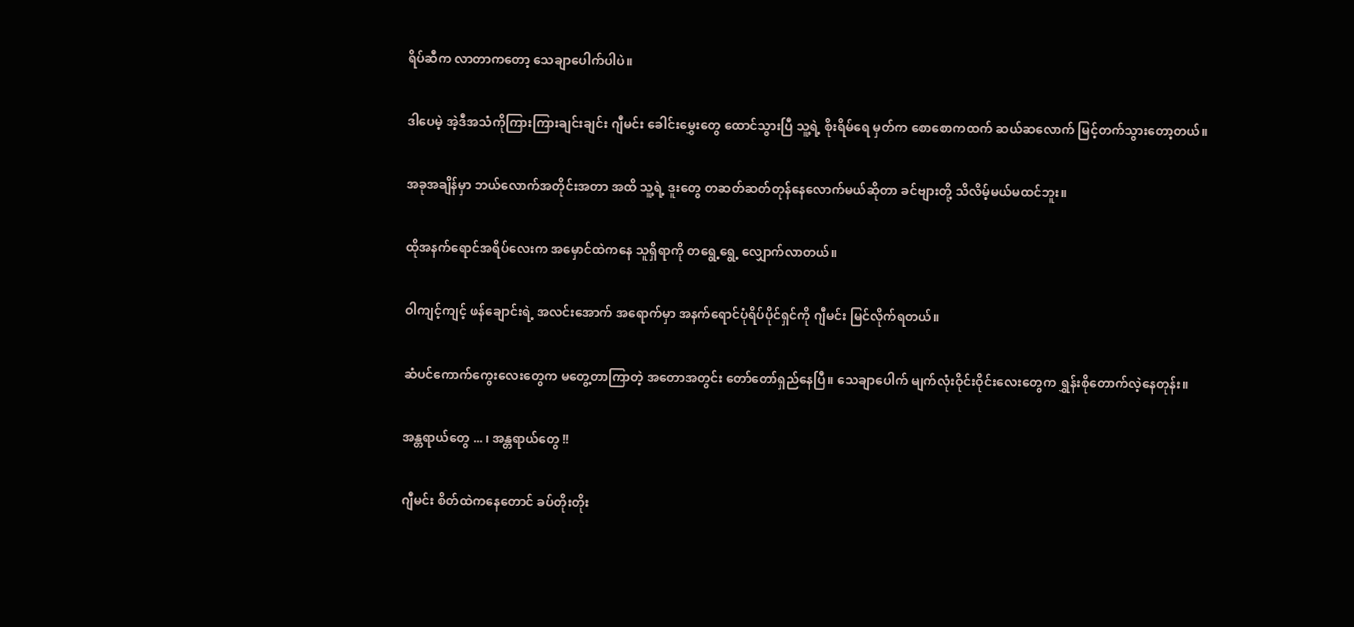ရိပ်ဆီက လာတာကတော့ သေချာပေါက်ပါပဲ။

ဒါပေမဲ့ အဲ့ဒီအသံကိုကြားကြားချင်းချင်း ဂျီမင်း ခေါင်းမွှေးတွေ ထောင်သွားပြီ သူ့ရဲ့ စိုးရိမ်ရေ မှတ်က စောစောကထက် ဆယ်ဆလောက် မြင့်တက်သွားတော့တယ်။

အခုအချိန်မှာ ဘယ်လောက်အတိုင်းအတာ အထိ သူ့ရဲ့ ဒူးတွေ တဆတ်ဆတ်တုန်နေလောက်မယ်ဆိုတာ ခင်ဗျားတို့ သိလိမ့်မယ်မထင်ဘူး။

ထိုအနက်ရောင်အရိပ်လေးက အမှောင်ထဲကနေ သူရှိရာကို တရွေ့ရွေ့ လျှောက်လာတယ်။

ဝါကျင့်ကျင့် ဖန်ချောင်းရဲ့ အလင်းအောက် အရောက်မှာ အနက်ရောင်ပုံရိပ်ပိုင်ရှင်ကို ဂျီမင်း မြင်လိုက်ရတယ်။

ဆံပင်ကောက်ကွေးလေးတွေက မတွေ့တာကြာတဲ့ အတောအတွင်း တော်တော်ရှည်နေပြီ။ သေချာပေါက် မျက်လုံးဝိုင်းဝိုင်းလေးတွေက ရွှန်းစိုတောက်လဲ့နေတုန်း။

အန္တရာယ်တွေ ... ၊ အန္တရာယ်တွေ !!

ဂျီမင်း စိတ်ထဲကနေတောင် ခပ်တိုးတိုး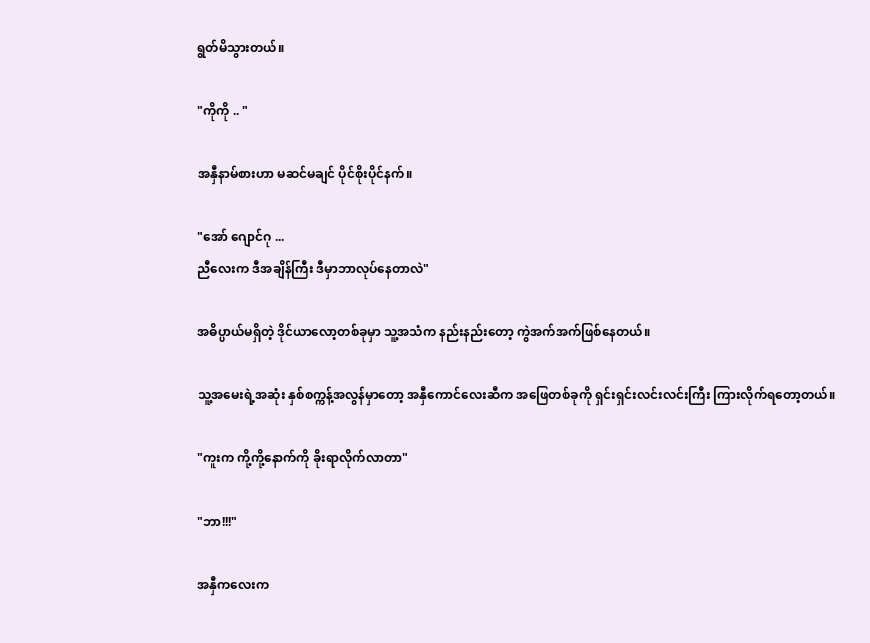ရွတ်မိသွားတယ်။

"ကိုကို .. "

အနှီနာမ်စားဟာ မဆင်မချင် ပိုင်စိုးပိုင်နက်။

"အော် ဂျောင်ဂု ...
ညီလေးက ဒီအချိန်ကြီး ဒီမှာဘာလုပ်နေတာလဲ"

အဓိပ္ပာယ်မရှိတဲ့ ဒိုင်ယာလော့တစ်ခုမှာ သူ့အသံက နည်းနည်းတော့ ကွဲအက်အက်ဖြစ်နေတယ်။

သူ့အမေးရဲ့အဆုံး နှစ်စက္ကန့်အလွန်မှာတော့ အနှီကောင်လေးဆီက အဖြေတစ်ခုကို ရှင်းရှင်းလင်းလင်းကြီး ကြားလိုက်ရတော့တယ်။

"ကူးက ကို့ကို့နောက်ကို ခိုးရာလိုက်လာတာ"

"ဘာ!!!"

အနှီကလေးက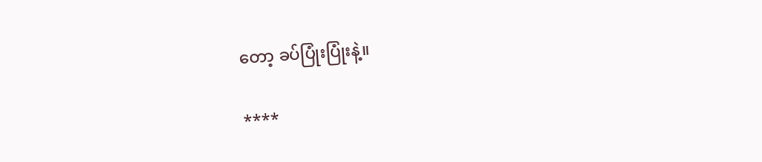တော့ ခပ်ပြုံးပြုံးနဲ့။

****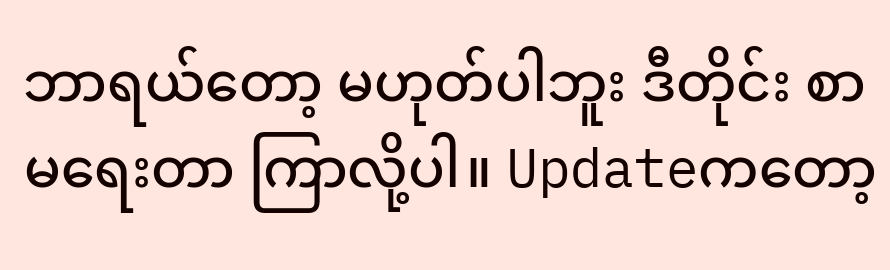ဘာရယ်တော့ မဟုတ်ပါဘူး ဒီတိုင်း စာမရေးတာ ကြာလို့ပါ။ Updateကတော့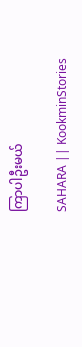ကြာပါဦးမယ်

SAHARA || KookminStories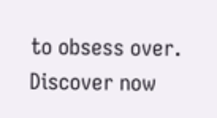to obsess over. Discover now